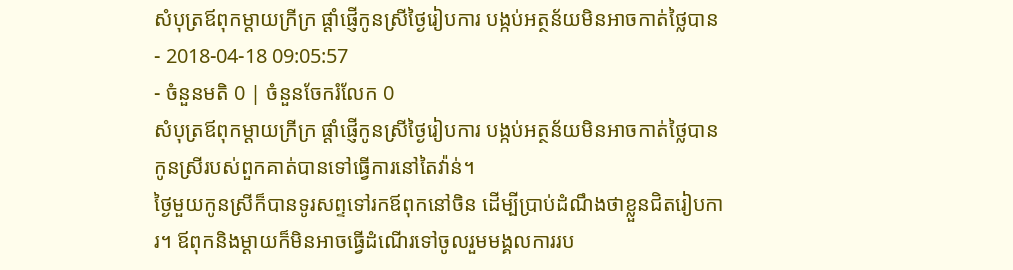សំបុត្រឪពុកម្ដាយក្រីក្រ ផ្ដាំផ្ញើកូនស្រីថ្ងៃរៀបការ បង្កប់អត្ថន័យមិនអាចកាត់ថ្លៃបាន
- 2018-04-18 09:05:57
- ចំនួនមតិ 0 | ចំនួនចែករំលែក 0
សំបុត្រឪពុកម្ដាយក្រីក្រ ផ្ដាំផ្ញើកូនស្រីថ្ងៃរៀបការ បង្កប់អត្ថន័យមិនអាចកាត់ថ្លៃបាន
កូនស្រីរបស់ពួកគាត់បានទៅធ្វើការនៅតៃវ៉ាន់។
ថ្ងៃមួយកូនស្រីក៏បានទូរសព្ទទៅរកឪពុកនៅចិន ដើម្បីប្រាប់ដំណឹងថាខ្លួនជិតរៀបការ។ ឪពុកនិងម្ដាយក៏មិនអាចធ្វើដំណើរទៅចូលរួមមង្គលការរប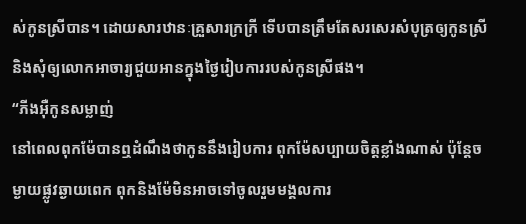ស់កូនស្រីបាន។ ដោយសារឋានៈគ្រួសារក្រក្រី ទើបបានត្រឹមតែសរសេរសំបុត្រឲ្យកូនស្រី និងសុំឲ្យលោកអាចារ្យជួយអានក្នុងថ្ងៃរៀបការរបស់កូនស្រីផង។
“ភីងអ៊ឺកូនសម្លាញ់
នៅពេលពុកម៉ែបានឮដំណឹងថាកូននឹងរៀបការ ពុកម៉ែសប្បាយចិត្តខ្លាំងណាស់ ប៉ុន្តែចម្ងាយផ្លូវឆ្ងាយពេក ពុកនិងម៉ែមិនអាចទៅចូលរួមមង្គលការ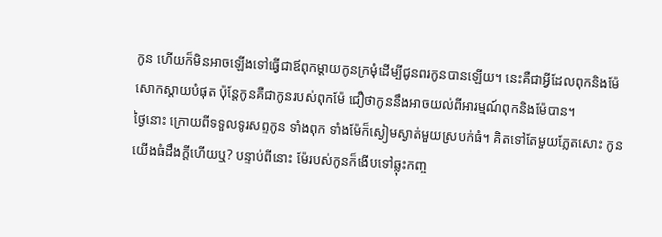កូន ហើយក៏មិនអាចឡើងទៅធ្វើជាឪពុកម្ដាយកូនក្រមុំដើម្បីជូនពរកូនបានឡើយ។ នេះគឺជាអ្វីដែលពុកនិងម៉ែសោកស្ដាយបំផុត ប៉ុន្តែកូនគឺជាកូនរបស់ពុកម៉ែ ជឿថាកូននឹងអាចយល់ពីអារម្មណ៍ពុកនិងម៉ែបាន។
ថ្ងៃនោះ ក្រោយពីទទួលទូរសព្ទកូន ទាំងពុក ទាំងម៉ែក៏ស្ងៀមស្ងាត់មួយស្របក់ធំ។ គិតទៅតែមួយភ្លែតសោះ កូនយើងធំដឹងក្ដីហើយឬ? បន្ទាប់ពីនោះ ម៉ែរបស់កូនក៏ងើបទៅឆ្លុះកញ្ច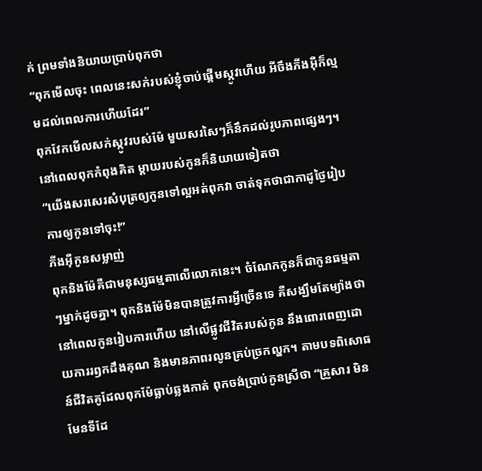ក់ ព្រមទាំងនិយាយប្រាប់ពុកថា
“ពុកមើលចុះ ពេលនេះសក់របស់ខ្ញុំចាប់ផ្ដើមស្កូវហើយ អីចឹងភីងអ៊ឺក៏ល្មមដល់ពេលការហើយដែរ”
ពុកវែកមើលសក់ស្កូវរបស់ម៉ែ មួយសរសៃៗក៏នឹកដល់រូបភាពផ្សេងៗ។ នៅពេលពុកកំពុងគិត ម្ដាយរបស់កូនក៏និយាយទៀតថា
“យើងសរសេរសំបុត្រឲ្យកូនទៅល្អអត់ពុកវា ចាត់ទុកថាជាកាដូថ្ងៃរៀបការឲ្យកូនទៅចុះ!”
ភីងអ៊ឺកូនសម្លាញ់
ពុកនិងម៉ែគឺជាមនុស្សធម្មតាលើលោកនេះ។ ចំណែកកូនក៏ជាកូនធម្មតាៗម្នាក់ដូចគ្នា។ ពុកនិងម៉ែមិនបានត្រូវការអ្វីច្រើនទេ គឺសង្ឃឹមតែម្យ៉ាងថា នៅពេលកូនរៀបការហើយ នៅលើផ្លូវជីវិតរបស់កូន នឹងពោរពេញដោយការរឭកដឹងគុណ និងមានភាពរលូនគ្រប់ច្រកល្ហក។ តាមបទពិសោធន៍ជីវិតគូដែលពុកម៉ែធ្លាប់ឆ្លងកាត់ ពុកចង់ប្រាប់កូនស្រីថា “គ្រួសារ មិនមែនទីដែ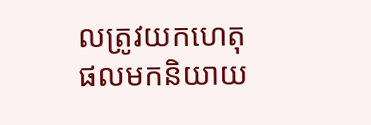លត្រូវយកហេតុផលមកនិយាយ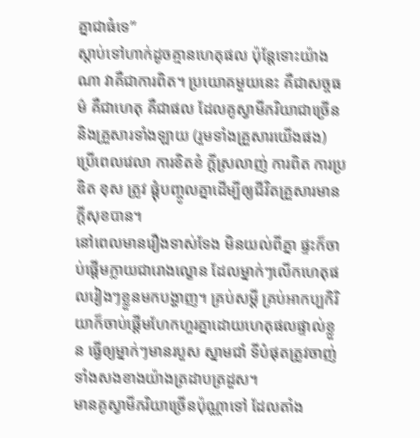គ្នាជាធំទេ”
ស្ដាប់ទៅហាក់ដូចគ្មានហេតុផល ប៉ុន្តែទោះយ៉ាងណា វាគឺជាការពិត។ ប្រយោគមួយនេះ គឺជាសច្ចធម៌ គឺជាហេតុ គឺជាផល ដែលគូស្វាមីភរិយាជាច្រើន និងគ្រួសារទាំងឡាយ (រួមទាំងគ្រួសារយើងផង) ប្រើពេលវេលា ការខិតខំ ក្ដីស្រលាញ់ ការពិត ការប្រឌិត ខុស ត្រូវ ផ្ដុំបញ្ចូលគ្នាដើម្បីឲ្យជីវិតគ្រួសារមានក្ដីសុខបាន។
នៅពេលមានរឿងទាស់ទែង មិនយល់ពីគ្នា ផ្ទះក៏ចាប់ផ្ដើមក្លាយជារោងល្ខោន ដែលម្នាក់ៗលើកហេតុផលរៀងៗខ្លួនមកបង្ហាញ។ គ្រប់សម្ដី គ្រប់អាកប្បកិរិយាក៏ចាប់ផ្ដើមហែកហួរគ្នាដោយហេតុផលផ្ទាល់ខ្លួន ធ្វើឲ្យម្នាក់ៗមានរបួស ស្នាមជាំ ទីបំផុតត្រូវចាញ់ទាំងសងខាងយ៉ាងត្រដាបត្រដួស។
មានគូស្វាមីភរិយាច្រើនប៉ុណ្ណាទៅ ដែលតាំង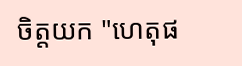ចិត្តយក "ហេតុផ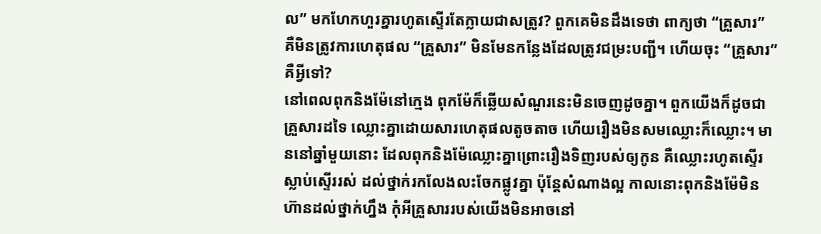ល” មកហែកហួរគ្នារហូតស្ទើរតែក្លាយជាសត្រូវ? ពួកគេមិនដឹងទេថា ពាក្យថា “គ្រួសារ” គឺមិនត្រូវការហេតុផល “គ្រួសារ” មិនមែនកន្លែងដែលត្រូវជម្រះបញ្ជី។ ហើយចុះ “គ្រួសារ” គឺអ្វីទៅ?
នៅពេលពុកនិងម៉ែនៅក្មេង ពុកម៉ែក៏ឆ្លើយសំណួរនេះមិនចេញដូចគ្នា។ ពួកយើងក៏ដូចជាគ្រួសារដទៃ ឈ្លោះគ្នាដោយសារហេតុផលតូចតាច ហើយរឿងមិនសមឈ្លោះក៏ឈ្លោះ។ មាននៅឆ្នាំមួយនោះ ដែលពុកនិងម៉ែឈ្លោះគ្នាព្រោះរឿងទិញរបស់ឲ្យកូន គឺឈ្លោះរហូតស្ទើរស្លាប់ស្ទើររស់ ដល់ថ្នាក់រកលែងលះចែកផ្លូវគ្នា ប៉ុន្តែសំណាងល្អ កាលនោះពុកនិងម៉ែមិនហ៊ានដល់ថ្នាក់ហ្នឹង កុំអីគ្រួសាររបស់យើងមិនអាចនៅ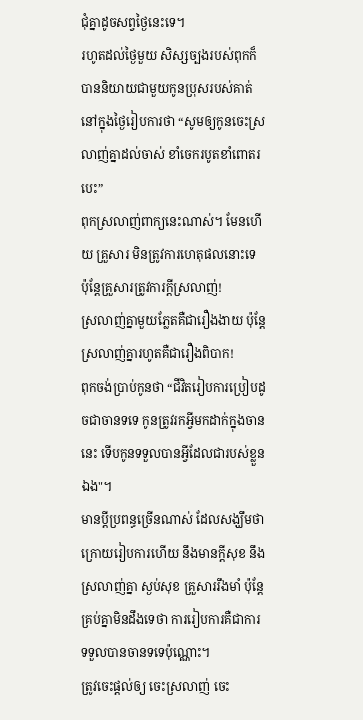ជុំគ្នាដូចសព្វថ្ងៃនេះទេ។
រហូតដល់ថ្ងៃមួយ សិស្សច្បងរបស់ពុកក៏បាននិយាយជាមួយកូនប្រុសរបស់គាត់ នៅក្នុងថ្ងៃរៀបការថា “សូមឲ្យកូនចេះស្រលាញ់គ្នាដល់ចាស់ ខាំចេករបូតខាំពោតរបេះ”
ពុកស្រលាញ់ពាក្យនេះណាស់។ មែនហើយ គ្រួសារ មិនត្រូវការហេតុផលនោះទេ ប៉ុន្តែគ្រួសារត្រូវការក្ដីស្រលាញ់!
ស្រលាញ់គ្នាមួយភ្លែតគឺជារឿងងាយ ប៉ុន្តែស្រលាញ់គ្នារហូតគឺជារឿងពិបាក!
ពុកចង់ប្រាប់កូនថា “ជីវិតរៀបការប្រៀបដូចជាចានទទេ កូនត្រូវរកអ្វីមកដាក់ក្នុងចាននេះ ទើបកូនទទួលបានអ្វីដែលជារបស់ខ្លួនឯង"។
មានប្ដីប្រពន្ធច្រើនណាស់ ដែលសង្ឃឹមថាក្រោយរៀបការហើយ នឹងមានក្ដីសុខ នឹងស្រលាញ់គ្នា ស្ងប់សុខ គ្រួសាររឹងមាំ ប៉ុន្តែគ្រប់គ្នាមិនដឹងទេថា ការរៀបការគឺជាការទទួលបានចានទទេប៉ុណ្ណោះ។
ត្រូវចេះផ្ដល់ឲ្យ ចេះស្រលាញ់ ចេះ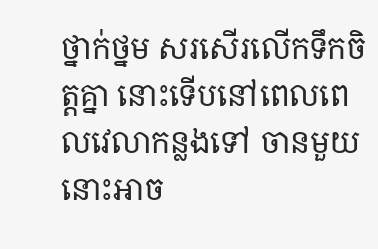ថ្នាក់ថ្នម សរសើរលើកទឹកចិត្តគ្នា នោះទើបនៅពេលពេលវេលាកន្លងទៅ ចានមួយនោះអាច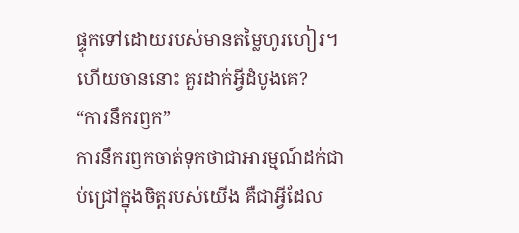ផ្ទុកទៅដោយរបស់មានតម្លៃហូរហៀរ។
ហើយចាននោះ គួរដាក់អ្វីដំបូងគេ?
“ការនឹករឭក”
ការនឹករឭកចាត់ទុកថាជាអារម្មណ៍ដក់ជាប់ជ្រៅក្នុងចិត្តរបស់យើង គឺជាអ្វីដែល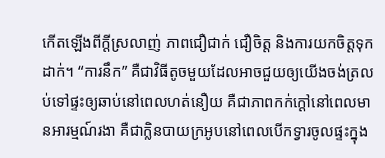កើតឡើងពីក្ដីស្រលាញ់ ភាពជឿជាក់ ជឿចិត្ត និងការយកចិត្តទុកដាក់។ “ការនឹក” គឺជាវិធីតូចមួយដែលអាចជួយឲ្យយើងចង់ត្រលប់ទៅផ្ទះឲ្យឆាប់នៅពេលហត់នឿយ គឺជាភាពកក់ក្ដៅនៅពេលមានអារម្មណ៍រងា គឺជាក្លិនបាយក្រអូបនៅពេលបើកទ្វារចូលផ្ទះក្នុង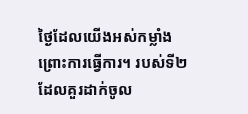ថ្ងៃដែលយើងអស់កម្លាំងព្រោះការធ្វើការ។ របស់ទី២ដែលគួរដាក់ចូល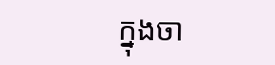ក្នុងចា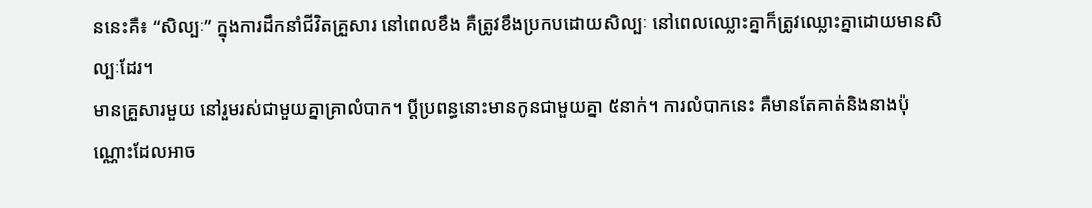ននេះគឺ៖ “សិល្បៈ” ក្នុងការដឹកនាំជីវិតគ្រួសារ នៅពេលខឹង គឺត្រូវខឹងប្រកបដោយសិល្បៈ នៅពេលឈ្លោះគ្នាក៏ត្រូវឈ្លោះគ្នាដោយមានសិល្បៈដែរ។
មានគ្រួសារមួយ នៅរួមរស់ជាមួយគ្នាគ្រាលំបាក។ ប្ដីប្រពន្ធនោះមានកូនជាមួយគ្នា ៥នាក់។ ការលំបាកនេះ គឺមានតែគាត់និងនាងប៉ុណ្ណោះដែលអាច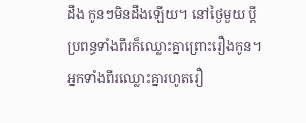ដឹង កូនៗមិនដឹងឡើយ។ នៅថ្ងៃមួយ ប្ដីប្រពន្ធទាំងពីរក៏ឈ្លោះគ្នាព្រោះរឿងកូន។ អ្នកទាំងពីរឈ្លោះគ្នារហូតរឿ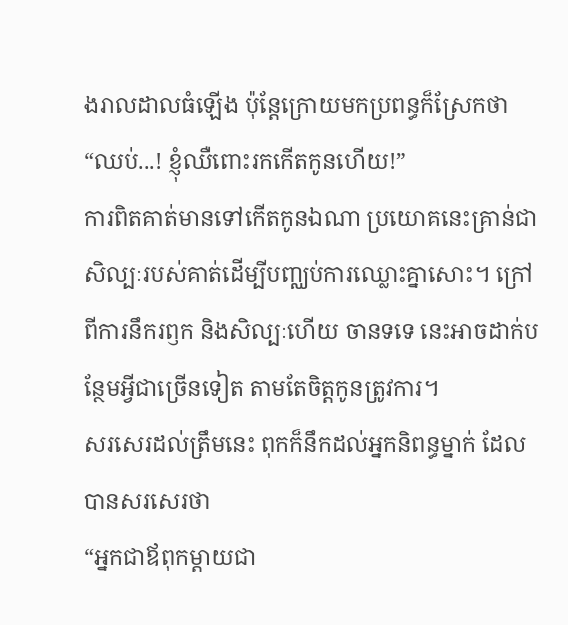ងរាលដាលធំឡើង ប៉ុន្តែក្រោយមកប្រពន្ធក៏ស្រែកថា
“ឈប់...! ខ្ញុំឈឺពោះរកកើតកូនហើយ!”
ការពិតគាត់មានទៅកើតកូនឯណា ប្រយោគនេះគ្រាន់ជាសិល្បៈរបស់គាត់ដើម្បីបញ្ឈប់ការឈ្លោះគ្នាសោះ។ ក្រៅពីការនឹករឭក និងសិល្បៈហើយ ចានទទេ នេះអាចដាក់បន្ថែមអ្វីជាច្រើនទៀត តាមតែចិត្តកូនត្រូវការ។
សរសេរដល់ត្រឹមនេះ ពុកក៏នឹកដល់អ្នកនិពន្ធម្នាក់ ដែលបានសរសេរថា
“អ្នកជាឪពុកម្ដាយជា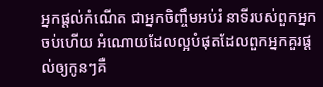អ្នកផ្ដល់កំណើត ជាអ្នកចិញ្ចឹមអប់រំ នាទីរបស់ពួកអ្នកចប់ហើយ អំណោយដែលល្អបំផុតដែលពួកអ្នកគួរផ្ដល់ឲ្យកូនៗគឺ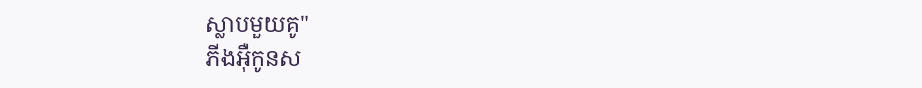ស្លាបមួយគូ"
ភីងអ៊ឺកូនស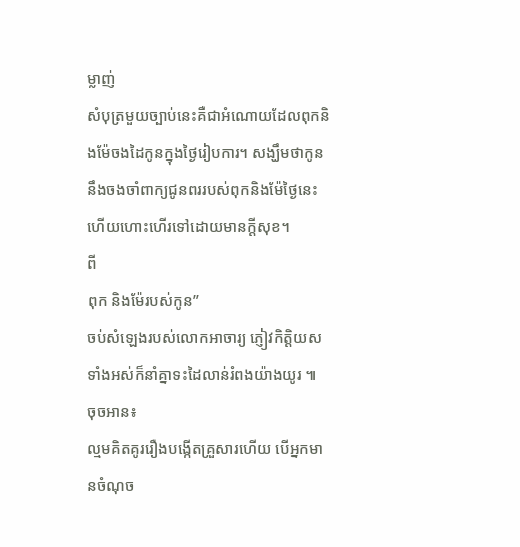ម្លាញ់
សំបុត្រមួយច្បាប់នេះគឺជាអំណោយដែលពុកនិងម៉ែចងដៃកូនក្នុងថ្ងៃរៀបការ។ សង្ឃឹមថាកូននឹងចងចាំពាក្យជូនពររបស់ពុកនិងម៉ែថ្ងៃនេះ ហើយហោះហើរទៅដោយមានក្ដីសុខ។
ពី
ពុក និងម៉ែរបស់កូន”
ចប់សំឡេងរបស់លោកអាចារ្យ ភ្ញៀវកិត្តិយសទាំងអស់ក៏នាំគ្នាទះដៃលាន់រំពងយ៉ាងយូរ ៕
ចុចអាន៖
ល្មមគិតគូររឿងបង្កើតគ្រួសារហើយ បើអ្នកមានចំណុច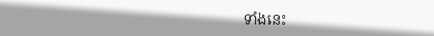ទាំងនេះ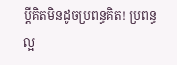ប្ដីគិតមិនដូចប្រពន្ធគិត! ប្រពន្ធល្អ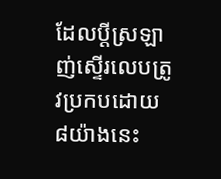ដែលប្ដីស្រឡាញ់ស្ទើរលេបត្រូវប្រកបដោយ ៨យ៉ាងនេះ